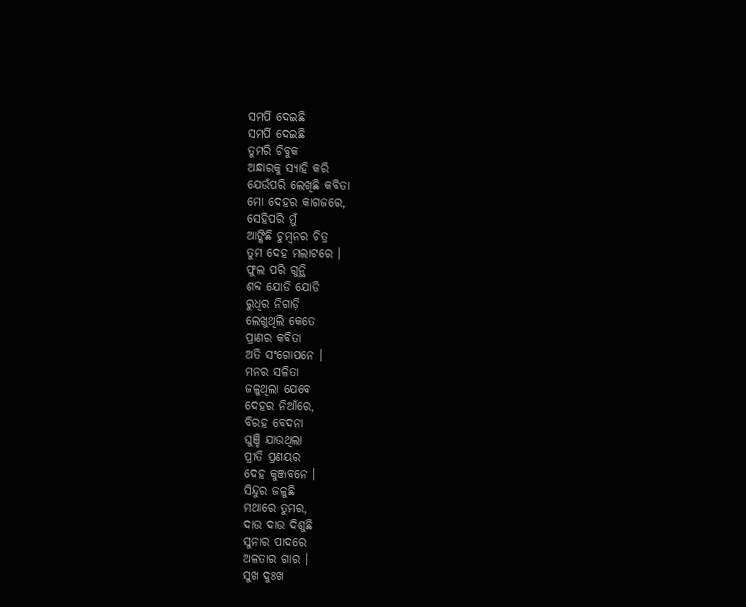ସମର୍ପି ଦେଇଛି
ସମର୍ପି ଦେଇଛି
ତୁମରି ଚିବୁକ
ଅନ୍ଧାରକୁ ସ୍ୟାହି କରି
ଯେଉଁପରି ଲେଖିଛି କବିତା
ମୋ ଦେହର କାଗଜରେ,
ସେହିପରି ମୁଁ
ଆଙ୍କିଛି ଚୁମ୍ବନର ଚିତ୍ର
ତୁମ ଦେହ ମଲାଟରେ ।
ଫୁଲ ପରି ଗୁନ୍ଥି
ଶବ୍ଦ ଯୋଡି ଯୋଡି
ରୁଧିର ନିଗାଡ଼ି
ଲେଖୁଥିଲି କେତେ
ପ୍ରାଣର କବିତା
ଅତି ସଂଗୋପନେ ।
ମନର ସଳିତା
ଜଳୁଥିଲା ଯେବେ
ଦେହର ନିଆଁରେ,
ବିରହ ବେଦନା
ଘୁଞ୍ଚି ଯାଉଥିଲା
ପ୍ରୀତି ପ୍ରଣୟର
ଦେହ କୁଞ୍ଜବନେ ।
ସିନ୍ଦୁର ଜଳୁଛି
ମଥାରେ ତୁମର,
ଦାଉ ଦାଉ ଦିଶୁଛି
ସୁନାର ପାଦରେ
ଅଳତାର ଗାର ।
ସୁଖ ଦୁଃଖ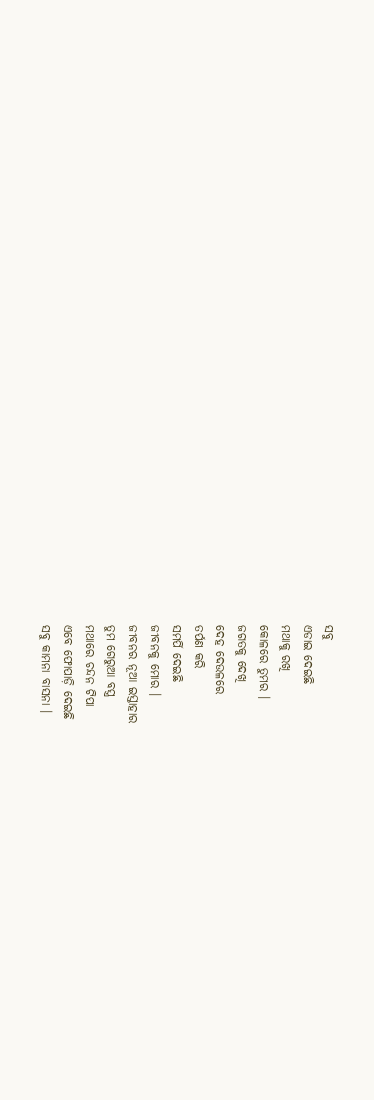ସବୁ
ଏଡାଇ ଦେଇଛି
ମଥାକୁ ରଖି
କୋଳରେ ତୁମର ।
ଜଗତକୁ ଦେଖି
ଦେହ ଦେଉଳରେ
ତର୍ପଣ କରି
ସମର୍ପି ଦେଇଛି
ଜୀବନକୁ ମୋର ।
ଜୀବନର ନୂଆ ଇସ୍ତାହାର
ତୁମ ଗେରୁଆ ବସ୍ତ୍ର
ମଥାରେ ଚନ୍ଦନ ଟିପା
ଏବେ ଫୋପାଡ଼ି ଦେଇଛି
ସବୁ କାମନା ବାସନା ।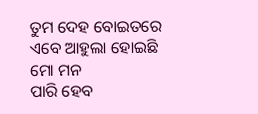ତୁମ ଦେହ ବୋଇତରେ
ଏବେ ଆହୁଲା ହୋଇଛି
ମୋ ମନ
ପାରି ହେବ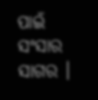ପାଇଁ
ସଂସାର ସାଗର ।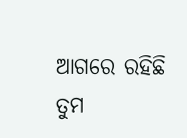ଆଗରେ ରହିଛି
ତୁମ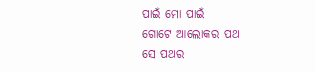ପାଇଁ ମୋ ପାଇଁ
ଗୋଟେ ଆଲୋକର ପଥ
ସେ ପଥର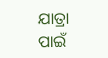ଯାତ୍ରା ପାଇଁ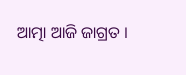ଆତ୍ମା ଆଜି ଜାଗ୍ରତ ।